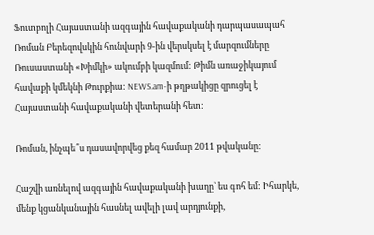Ֆուտբոլի Հայաստանի ազգային հավաքականի դարպասապահ Ռոման Բերեզովսկին հունվարի 9-ին վերսկսել է մարզումները Ռուսաստանի «Խիմկի» ակումբի կազմում: Թիմն առաջիկայում հավաքի կմեկնի Թուրքիա: NEWS.am-ի թղթակիցը զրուցել է Հայաստանի հավաքականի վետերանի հետ:

Ռոման, ինչպե՞ս դասավորվեց քեզ համար 2011 թվականը:

Հաշվի առնելով ազգային հավաքականի խաղը` ես գոհ եմ: Իհարկե, մենք կցանկանային հասնել ավելի լավ արդյունքի,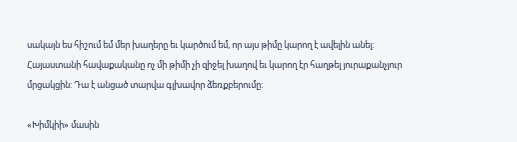սակայն ես հիշում եմ մեր խաղերը եւ կարծում եմ, որ այս թիմը կարող է ավելին անել: Հայաստանի հավաքականը ոչ մի թիմի չի զիջել խաղով եւ կարող էր հաղթել յուրաքանչյուր մրցակցին: Դա է անցած տարվա գլխավոր ձեռքբերումը:

«Խիմկիի» մասին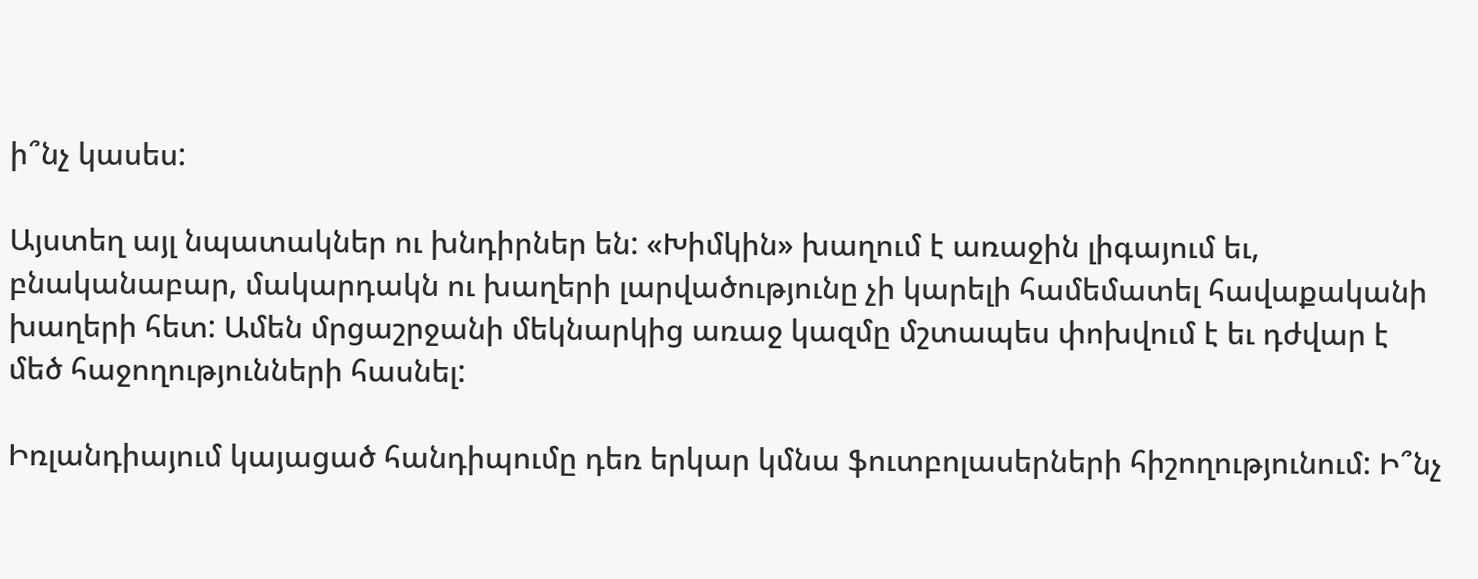ի՞նչ կասես:

Այստեղ այլ նպատակներ ու խնդիրներ են: «Խիմկին» խաղում է առաջին լիգայում եւ, բնականաբար, մակարդակն ու խաղերի լարվածությունը չի կարելի համեմատել հավաքականի խաղերի հետ: Ամեն մրցաշրջանի մեկնարկից առաջ կազմը մշտապես փոխվում է եւ դժվար է մեծ հաջողությունների հասնել:

Իռլանդիայում կայացած հանդիպումը դեռ երկար կմնա ֆուտբոլասերների հիշողությունում: Ի՞նչ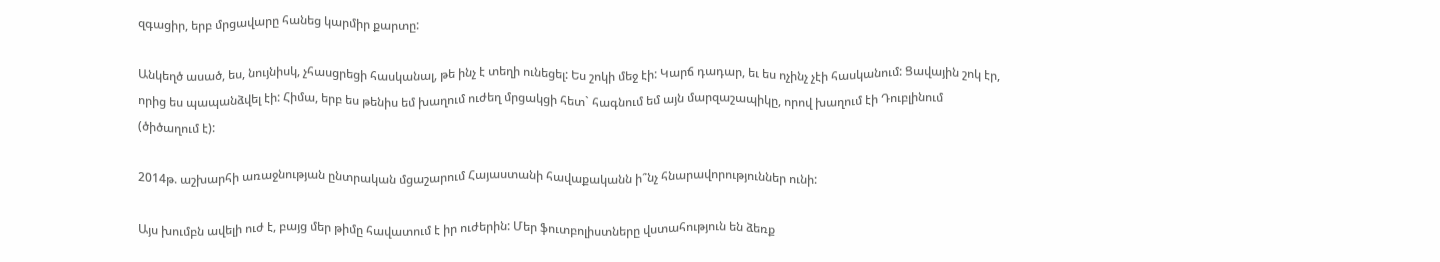զգացիր, երբ մրցավարը հանեց կարմիր քարտը:

Անկեղծ ասած, ես, նույնիսկ, չհասցրեցի հասկանալ, թե ինչ է տեղի ունեցել: Ես շոկի մեջ էի: Կարճ դադար, եւ ես ոչինչ չէի հասկանում: Ցավային շոկ էր, որից ես պապանձվել էի: Հիմա, երբ ես թենիս եմ խաղում ուժեղ մրցակցի հետ` հագնում եմ այն մարզաշապիկը, որով խաղում էի Դուբլինում (ծիծաղում է):

2014թ. աշխարհի առաջնության ընտրական մցաշարում Հայաստանի հավաքականն ի՞նչ հնարավորություններ ունի:

Այս խումբն ավելի ուժ է, բայց մեր թիմը հավատում է իր ուժերին: Մեր ֆուտբոլիստները վստահություն են ձեռք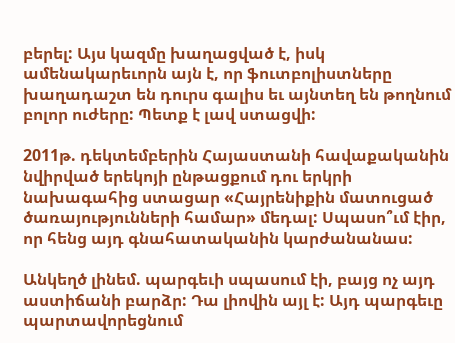բերել: Այս կազմը խաղացված է, իսկ ամենակարեւորն այն է, որ ֆուտբոլիստները խաղադաշտ են դուրս գալիս եւ այնտեղ են թողնում բոլոր ուժերը: Պետք է լավ ստացվի:

2011թ. դեկտեմբերին Հայաստանի հավաքականին նվիրված երեկոյի ընթացքում դու երկրի նախագահից ստացար «Հայրենիքին մատուցած ծառայությունների համար» մեդալ: Սպասո՞ւմ էիր, որ հենց այդ գնահատականին կարժանանաս:

Անկեղծ լինեմ. պարգեւի սպասում էի, բայց ոչ այդ աստիճանի բարձր: Դա լիովին այլ է: Այդ պարգեւը պարտավորեցնում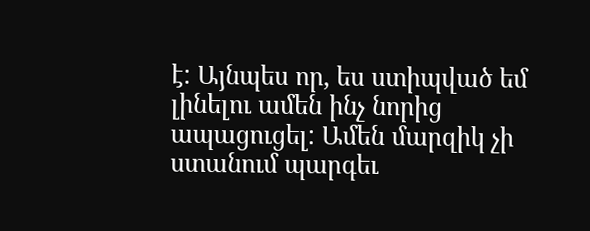է: Այնպես որ, ես ստիպված եմ լինելու ամեն ինչ նորից ապացուցել: Ամեն մարզիկ չի ստանում պարգեւ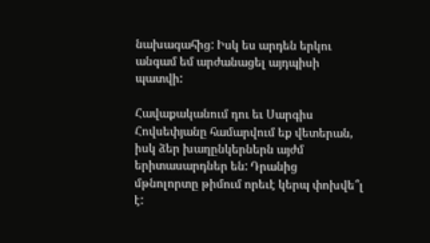նախագահից: Իսկ ես արդեն երկու անգամ եմ արժանացել այդպիսի պատվի:

Հավաքականում դու եւ Սարգիս Հովսեփյանը համարվում եք վետերան, իսկ ձեր խաղընկերներն այժմ երիտասարդներ են: Դրանից մթնոլորտը թիմում որեւէ կերպ փոխվե՞լ է: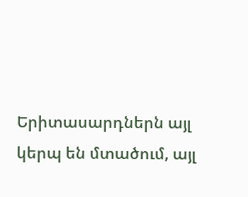Երիտասարդներն այլ կերպ են մտածում, այլ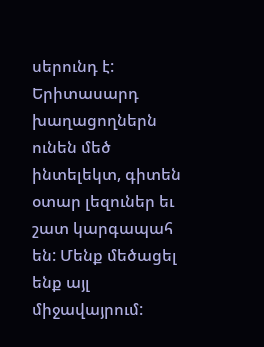սերունդ է: Երիտասարդ խաղացողներն ունեն մեծ ինտելեկտ, գիտեն օտար լեզուներ եւ շատ կարգապահ են: Մենք մեծացել ենք այլ միջավայրում: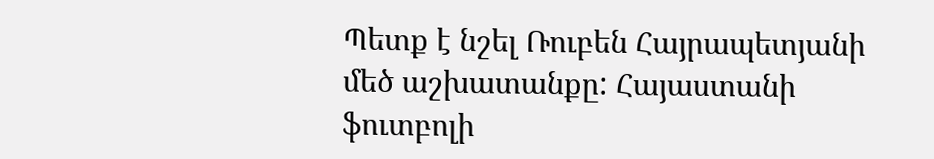Պետք է նշել Ռուբեն Հայրապետյանի մեծ աշխատանքը: Հայաստանի ֆուտբոլի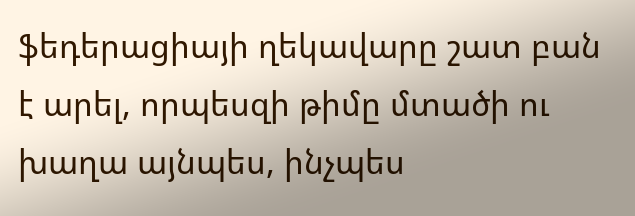ֆեդերացիայի ղեկավարը շատ բան է արել, որպեսզի թիմը մտածի ու խաղա այնպես, ինչպես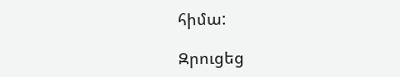հիմա:

Զրուցեց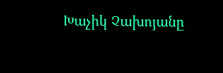Խաչիկ Չախոյանը